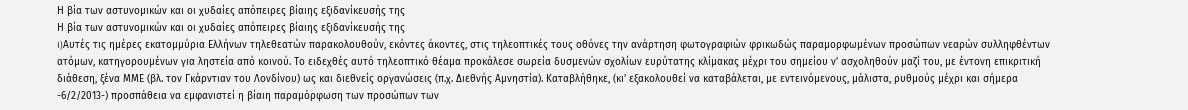Η βία των αστυνομικών και οι χυδαίες απόπειρες βίαιης εξιδανίκευσής της
Η βία των αστυνομικών και οι χυδαίες απόπειρες βίαιης εξιδανίκευσής της
I)Αυτές τις ημέρες εκατομμύρια Ελλήνων τηλεθεατών παρακολουθούν, εκόντες άκοντες, στις τηλεοπτικές τους οθόνες την ανάρτηση φωτογραφιών φρικωδώς παραμορφωμένων προσώπων νεαρών συλληφθέντων ατόμων, κατηγορουμένων για ληστεία από κοινού. Το ειδεχθές αυτό τηλεοπτικό θέαμα προκάλεσε σωρεία δυσμενών σχολίων ευρύτατης κλίμακας μέχρι του σημείου ν’ ασχοληθούν μαζί του, με έντονη επικριτική διάθεση, ξένα ΜΜΕ (βλ. τον Γκάρντιαν του Λονδίνου) ως και διεθνείς οργανώσεις (π.χ. Διεθνής Αμνηστία). Καταβλήθηκε, (κι’ εξακολουθεί να καταβάλεται, με εντεινόμενους, μάλιστα, ρυθμούς μέχρι και σήμερα -6/2/2013-) προσπάθεια να εμφανιστεί η βίαιη παραμόρφωση των προσώπων των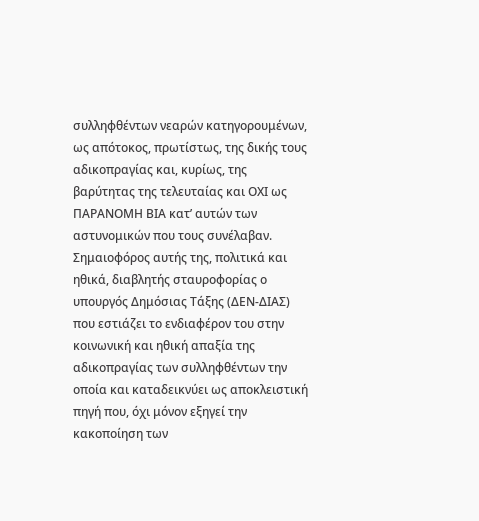συλληφθέντων νεαρών κατηγορουμένων, ως απότοκος, πρωτίστως, της δικής τους αδικοπραγίας και, κυρίως, της βαρύτητας της τελευταίας και ΟΧΙ ως ΠΑΡΑΝΟΜΗ ΒΙΑ κατ’ αυτών των αστυνομικών που τους συνέλαβαν.
Σημαιοφόρος αυτής της, πολιτικά και ηθικά, διαβλητής σταυροφορίας ο υπουργός Δημόσιας Τάξης (ΔΕΝ-ΔΙΑΣ) που εστιάζει το ενδιαφέρον του στην κοινωνική και ηθική απαξία της αδικοπραγίας των συλληφθέντων την οποία και καταδεικνύει ως αποκλειστική πηγή που, όχι μόνον εξηγεί την κακοποίηση των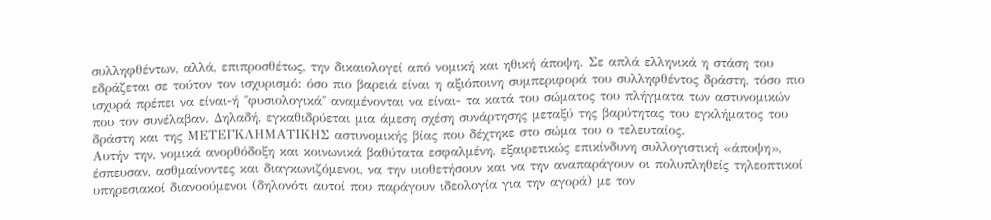συλληφθέντων, αλλά, επιπροσθέτως, την δικαιολογεί από νομική και ηθική άποψη. Σε απλά ελληνικά η στάση του εδράζεται σε τούτον τον ισχυρισμό: όσο πιο βαρειά είναι η αξιόποινη συμπεριφορά του συλληφθέντος δράστη, τόσο πιο ισχυρά πρέπει να είναι-ή ΄΄φυσιολογικά΄΄ αναμένονται να είναι- τα κατά του σώματος του πλήγματα των αστυνομικών που τον συνέλαβαν. Δηλαδή, εγκαθιδρύεται μια άμεση σχέση συνάρτησης μεταξύ της βαρύτητας του εγκλήματος του δράστη και της ΜΕΤΕΓΚΛΗΜΑΤΙΚΗΣ αστυνομικής βίας που δέχτηκε στο σώμα του ο τελευταίος.
Αυτήν την, νομικά ανορθόδοξη και κοινωνικά βαθύτατα εσφαλμένη, εξαιρετικώς επικίνδυνη συλλογιστική «άποψη», έσπευσαν, ασθμαίνοντες και διαγκωνιζόμενοι, να την υιοθετήσουν και να την αναπαράγουν οι πολυπληθείς τηλεοπτικοί υπηρεσιακοί διανοούμενοι (δηλονότι αυτοί που παράγουν ιδεολογία για την αγορά) με τον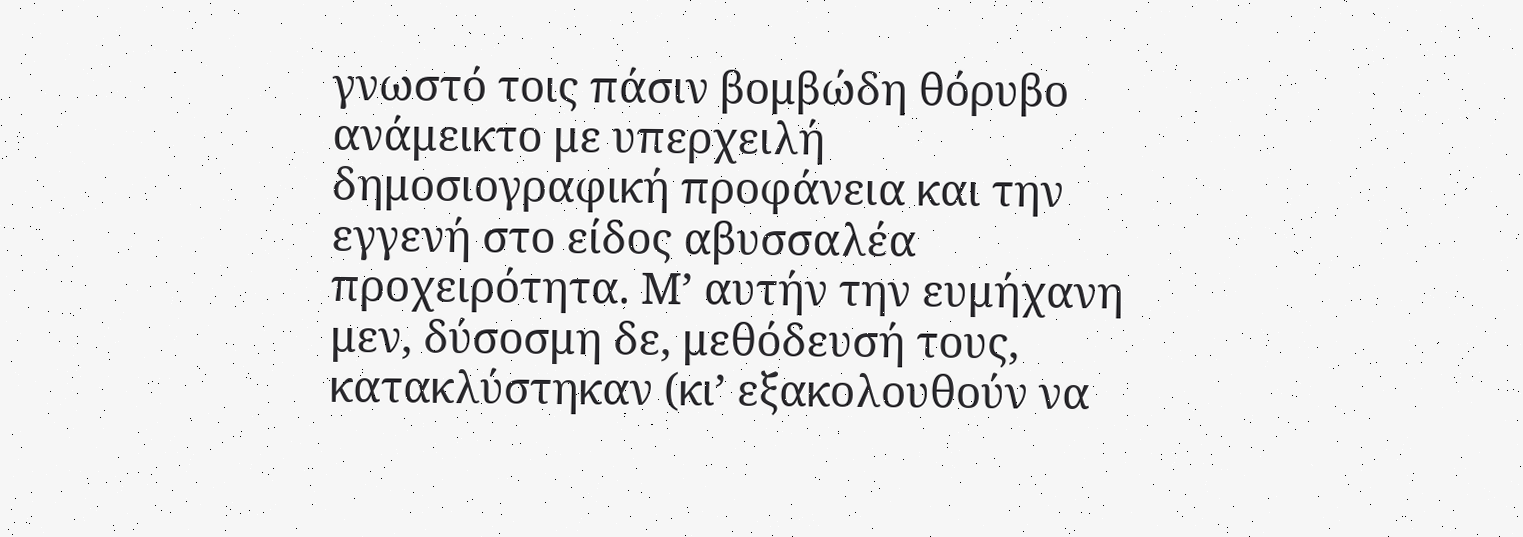γνωστό τοις πάσιν βομβώδη θόρυβο ανάμεικτο με υπερχειλή δημοσιογραφική προφάνεια και την εγγενή στο είδος αβυσσαλέα προχειρότητα. Μ’ αυτήν την ευμήχανη μεν, δύσοσμη δε, μεθόδευσή τους, κατακλύστηκαν (κι’ εξακολουθούν να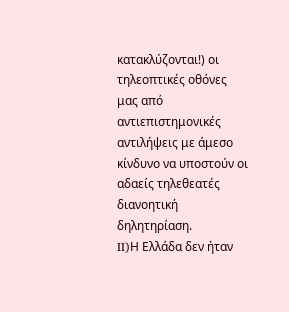κατακλύζονται!) οι τηλεοπτικές οθόνες μας από αντιεπιστημονικές αντιλήψεις με άμεσο κίνδυνο να υποστούν οι αδαείς τηλεθεατές διανοητική δηλητηρίαση.
II)Η Ελλάδα δεν ήταν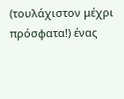(τουλάχιστον μέχρι πρόσφατα!) ένας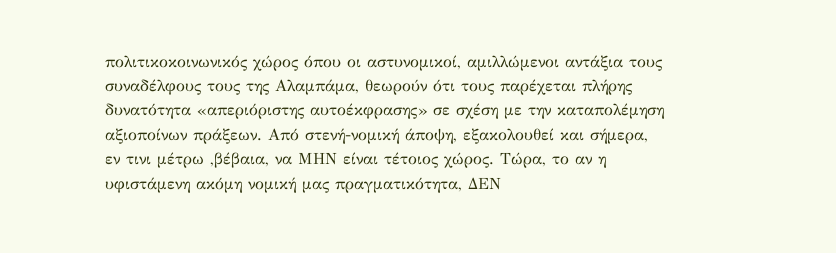πολιτικοκοινωνικός χώρος όπου οι αστυνομικοί, αμιλλώμενοι αντάξια τους συναδέλφους τους της Αλαμπάμα, θεωρούν ότι τους παρέχεται πλήρης δυνατότητα «απεριόριστης αυτοέκφρασης» σε σχέση με την καταπολέμηση αξιοποίνων πράξεων. Από στενή-νομική άποψη, εξακολουθεί και σήμερα, εν τινι μέτρω ,βέβαια, να ΜΗΝ είναι τέτοιος χώρος. Τώρα, το αν η υφιστάμενη ακόμη νομική μας πραγματικότητα, ΔΕΝ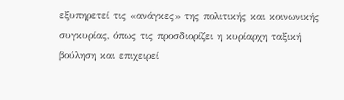εξυπηρετεί τις «ανάγκες» της πολιτικής και κοινωνικής συγκυρίας, όπως τις προσδιορίζει η κυρίαρχη ταξική βούληση και επιχειρεί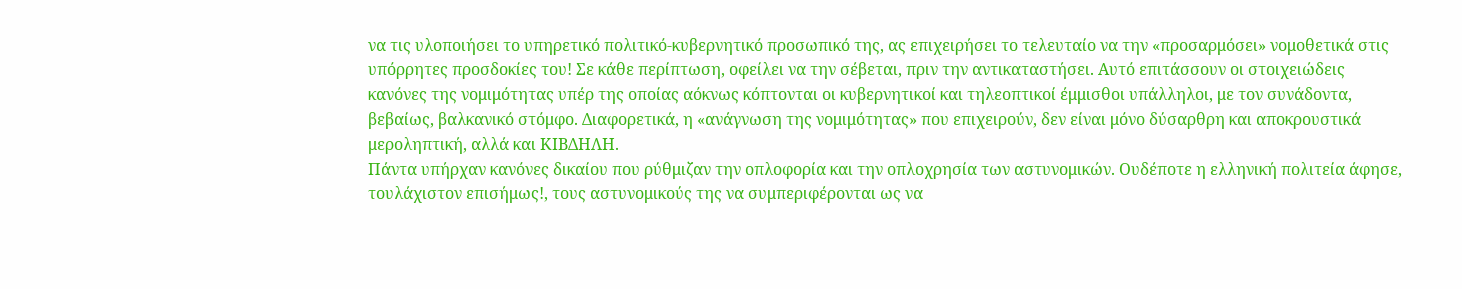να τις υλοποιήσει το υπηρετικό πολιτικό-κυβερνητικό προσωπικό της, ας επιχειρήσει το τελευταίο να την «προσαρμόσει» νομοθετικά στις υπόρρητες προσδοκίες του! Σε κάθε περίπτωση, οφείλει να την σέβεται, πριν την αντικαταστήσει. Αυτό επιτάσσουν οι στοιχειώδεις κανόνες της νομιμότητας υπέρ της οποίας αόκνως κόπτονται οι κυβερνητικοί και τηλεοπτικοί έμμισθοι υπάλληλοι, με τον συνάδοντα, βεβαίως, βαλκανικό στόμφο. Διαφορετικά, η «ανάγνωση της νομιμότητας» που επιχειρούν, δεν είναι μόνο δύσαρθρη και αποκρουστικά μεροληπτική, αλλά και ΚΙΒΔΗΛΗ.
Πάντα υπήρχαν κανόνες δικαίου που ρύθμιζαν την οπλοφορία και την οπλοχρησία των αστυνομικών. Ουδέποτε η ελληνική πολιτεία άφησε, τουλάχιστον επισήμως!, τους αστυνομικούς της να συμπεριφέρονται ως να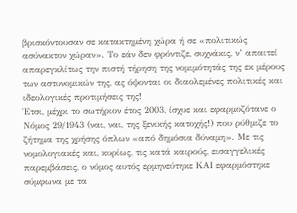βρισκόντουσαν σε κατακτημένη χώρα ή σε «πολιτικώς ασύνακτον χώραν». Το εάν δεν φρόντιζε, συχνάκις, ν’ απαιτεί απαρεγκλίτως την πιστή τήρηση της νομιμότητάς της εκ μέρους των αστυνομικών της, ας όψονται οι διαολεμένες πολιτικές και ιδεολογικές προτιμήσεις της!
Έτσι, μέχρι το σωτήριον έτος 2003, ίσχυε και εφαρμοζότανε ο Νόμος 29/1943 (ναι, ναι, της ξενικής κατοχής!) που ρύθμιζε το ζήτημα της χρήσης όπλων «από δημόσια δύναμη». Με τις νομολογιακές και, κυρίως, τις κατά καιρούς, εισαγγελικές παρεμβάσεις, ο νόμος αυτός ερμηνεύτηκε ΚΑΙ εφαρμόστηκε σύμφωνα με τα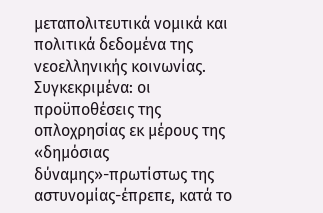μεταπολιτευτικά νομικά και πολιτικά δεδομένα της νεοελληνικής κοινωνίας. Συγκεκριμένα: οι προϋποθέσεις της οπλοχρησίας εκ μέρους της «δημόσιας δύναμης»-πρωτίστως της αστυνομίας-έπρεπε, κατά το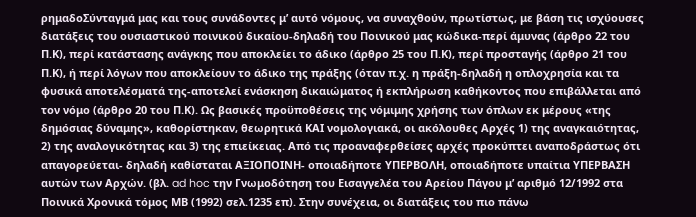ρημαδοΣύνταγμά μας και τους συνάδοντες μ’ αυτό νόμους, να συναχθούν, πρωτίστως, με βάση τις ισχύουσες διατάξεις του ουσιαστικού ποινικού δικαίου-δηλαδή του Ποινικού μας κώδικα-περί άμυνας (άρθρο 22 του Π.Κ), περί κατάστασης ανάγκης που αποκλείει το άδικο (άρθρο 25 του Π.Κ), περί προσταγής (άρθρο 21 του Π.Κ), ή περί λόγων που αποκλείουν το άδικο της πράξης (όταν π.χ. η πράξη-δηλαδή η οπλοχρησία και τα φυσικά αποτελέσματά της-αποτελεί ενάσκηση δικαιώματος ή εκπλήρωση καθήκοντος που επιβάλλεται από τον νόμο (άρθρο 20 του Π.Κ). Ως βασικές προϋποθέσεις της νόμιμης χρήσης των όπλων εκ μέρους «της δημόσιας δύναμης», καθορίστηκαν, θεωρητικά ΚΑΙ νομολογιακά, οι ακόλουθες Αρχές 1) της αναγκαιότητας, 2) της αναλογικότητας και 3) της επιείκειας. Από τις προαναφερθείσες αρχές προκύπτει αναποδράστως ότι απαγορεύεται- δηλαδή καθίσταται ΑΞΙΟΠΟΙΝΗ- οποιαδήποτε ΥΠΕΡΒΟΛΗ, οποιαδήποτε υπαίτια ΥΠΕΡΒΑΣΗ αυτών των Αρχών. (βλ. ad hoc την Γνωμοδότηση του Εισαγγελέα του Αρείου Πάγου μ’ αριθμό 12/1992 στα Ποινικά Χρονικά τόμος ΜΒ (1992) σελ.1235 επ). Στην συνέχεια, οι διατάξεις του πιο πάνω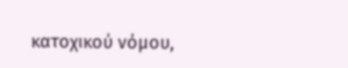κατοχικού νόμου,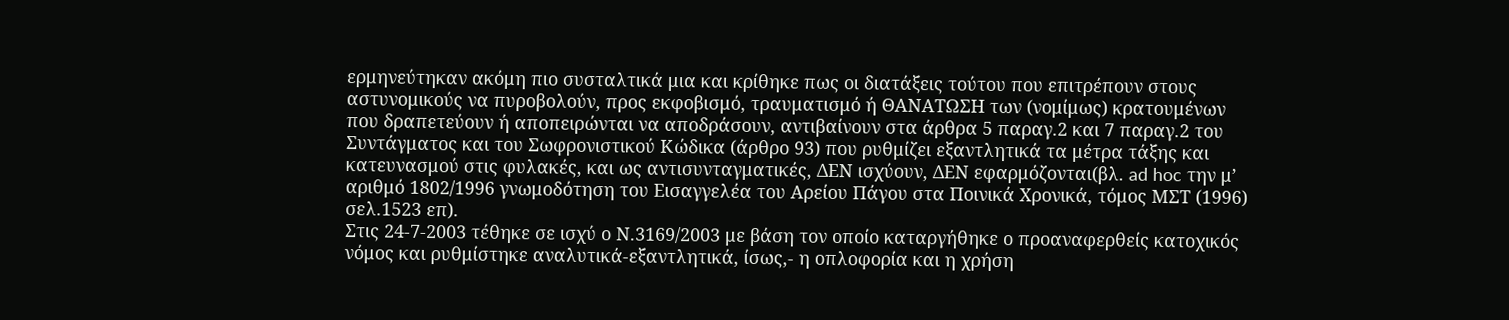ερμηνεύτηκαν ακόμη πιο συσταλτικά μια και κρίθηκε πως οι διατάξεις τούτου που επιτρέπουν στους αστυνομικούς να πυροβολούν, προς εκφοβισμό, τραυματισμό ή ΘΑΝΑΤΩΣΗ των (νομίμως) κρατουμένων που δραπετεύουν ή αποπειρώνται να αποδράσουν, αντιβαίνουν στα άρθρα 5 παραγ.2 και 7 παραγ.2 του Συντάγματος και του Σωφρονιστικού Κώδικα (άρθρο 93) που ρυθμίζει εξαντλητικά τα μέτρα τάξης και κατευνασμού στις φυλακές, και ως αντισυνταγματικές, ΔΕΝ ισχύουν, ΔΕΝ εφαρμόζονται(βλ. ad hoc την μ’ αριθμό 1802/1996 γνωμοδότηση του Εισαγγελέα του Αρείου Πάγου στα Ποινικά Χρονικά, τόμος ΜΣΤ (1996) σελ.1523 επ).
Στις 24-7-2003 τέθηκε σε ισχύ ο Ν.3169/2003 με βάση τον οποίο καταργήθηκε ο προαναφερθείς κατοχικός νόμος και ρυθμίστηκε αναλυτικά-εξαντλητικά, ίσως,- η οπλοφορία και η χρήση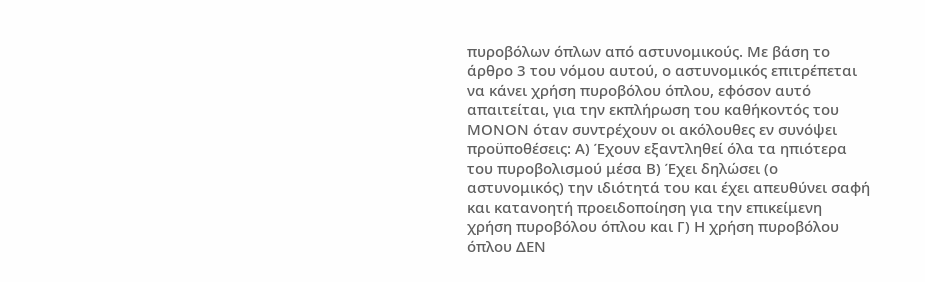πυροβόλων όπλων από αστυνομικούς. Με βάση το άρθρο 3 του νόμου αυτού, ο αστυνομικός επιτρέπεται να κάνει χρήση πυροβόλου όπλου, εφόσον αυτό απαιτείται, για την εκπλήρωση του καθήκοντός του ΜΟΝΟΝ όταν συντρέχουν οι ακόλουθες εν συνόψει προϋποθέσεις: Α) Έχουν εξαντληθεί όλα τα ηπιότερα του πυροβολισμού μέσα Β) Έχει δηλώσει (ο αστυνομικός) την ιδιότητά του και έχει απευθύνει σαφή και κατανοητή προειδοποίηση για την επικείμενη χρήση πυροβόλου όπλου και Γ) Η χρήση πυροβόλου όπλου ΔΕΝ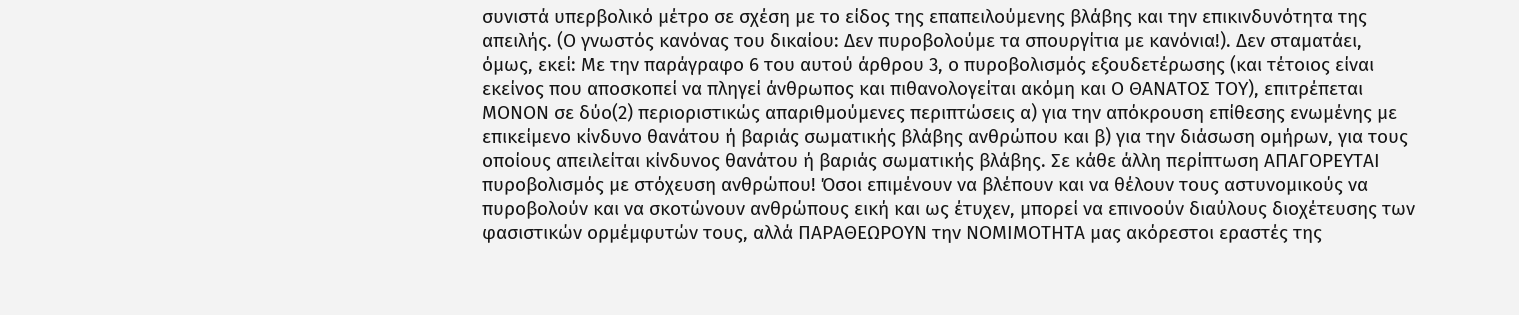συνιστά υπερβολικό μέτρο σε σχέση με το είδος της επαπειλούμενης βλάβης και την επικινδυνότητα της απειλής. (Ο γνωστός κανόνας του δικαίου: Δεν πυροβολούμε τα σπουργίτια με κανόνια!). Δεν σταματάει, όμως, εκεί: Με την παράγραφο 6 του αυτού άρθρου 3, ο πυροβολισμός εξουδετέρωσης (και τέτοιος είναι εκείνος που αποσκοπεί να πληγεί άνθρωπος και πιθανολογείται ακόμη και Ο ΘΑΝΑΤΟΣ ΤΟΥ), επιτρέπεται ΜΟΝΟΝ σε δύο(2) περιοριστικώς απαριθμούμενες περιπτώσεις α) για την απόκρουση επίθεσης ενωμένης με επικείμενο κίνδυνο θανάτου ή βαριάς σωματικής βλάβης ανθρώπου και β) για την διάσωση ομήρων, για τους οποίους απειλείται κίνδυνος θανάτου ή βαριάς σωματικής βλάβης. Σε κάθε άλλη περίπτωση ΑΠΑΓΟΡΕΥΤΑΙ πυροβολισμός με στόχευση ανθρώπου! Όσοι επιμένουν να βλέπουν και να θέλουν τους αστυνομικούς να πυροβολούν και να σκοτώνουν ανθρώπους εική και ως έτυχεν, μπορεί να επινοούν διαύλους διοχέτευσης των φασιστικών ορμέμφυτών τους, αλλά ΠΑΡΑΘΕΩΡΟΥΝ την ΝΟΜΙΜΟΤΗΤΑ μας ακόρεστοι εραστές της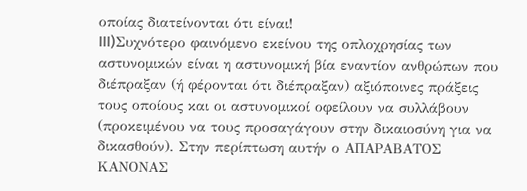οποίας διατείνονται ότι είναι!
III)Συχνότερο φαινόμενο εκείνου της οπλοχρησίας των αστυνομικών είναι η αστυνομική βία εναντίον ανθρώπων που διέπραξαν (ή φέρονται ότι διέπραξαν) αξιόποινες πράξεις τους οποίους και οι αστυνομικοί οφείλουν να συλλάβουν (προκειμένου να τους προσαγάγουν στην δικαιοσύνη για να δικασθούν). Στην περίπτωση αυτήν ο ΑΠΑΡΑΒΑΤΟΣ ΚΑΝΟΝΑΣ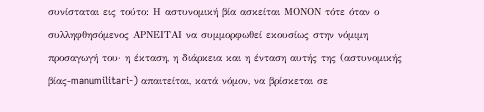συνίσταται εις τούτο: Η αστυνομική βία ασκείται ΜΟΝΟΝ τότε όταν ο συλληφθησόμενος ΑΡΝΕΙΤΑΙ να συμμορφωθεί εκουσίως στην νόμιμη προσαγωγή του· η έκταση, η διάρκεια και η ένταση αυτής της (αστυνομικής βίας-manumilitari-) απαιτείται, κατά νόμον, να βρίσκεται σε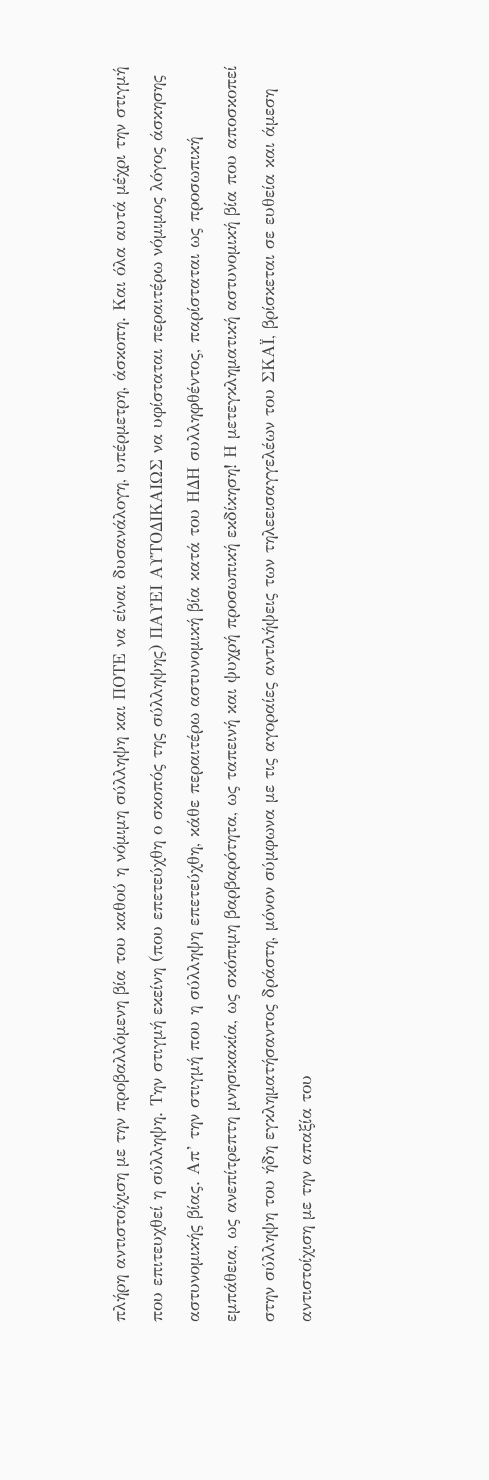πλήρη αντιστοίχιση με την προβαλλόμενη βία του καθού η νόμιμη σύλληψη και ΠΟΤΕ να είναι δυσανάλογη, υπέρμετρη, άσκοπη. Και όλα αυτά μέχρι την στιγμή που επιτευχθεί η σύλληψη. Την στιγμή εκείνη (που επετεύχθη ο σκοπός της σύλληψης) ΠΑΥΕΙ ΑΥΤΟΔΙΚΑΙΩΣ να υφίσταται περαιτέρω νόμιμος λόγος άσκησης αστυνομικής βίας. Απ’ την στιγμή που η σύλληψη επετεύχθη, κάθε περαιτέρω αστυνομική βία κατά του ΗΔΗ συλληφθέντος, παρίσταται ως προσωπική εμπάθεια, ως ανεπίτρεπτη μνησικακία, ως σκόπιμη βαρβαρότητα, ως ταπεινή και ψυχρή προσωπική εκδίκηση! Η μετεγκληματική αστυνομική βία που αποσκοπεί στην σύλληψη του ήδη εγκληματήσαντος δράστη, μόνον σύμφωνα με τις αγοραίες αντιλήψεις των τηλεεισαγγελέων του ΣΚΑΪ, βρίσκεται σε ευθεία και άμεση αντιστοίχιση με την απαξία του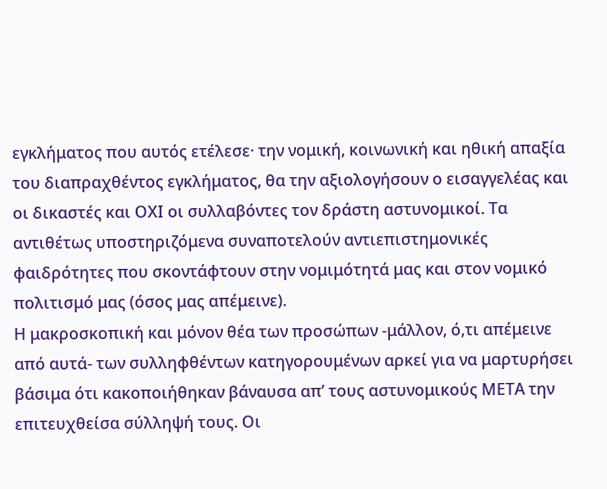εγκλήματος που αυτός ετέλεσε· την νομική, κοινωνική και ηθική απαξία του διαπραχθέντος εγκλήματος, θα την αξιολογήσουν ο εισαγγελέας και οι δικαστές και ΟΧΙ οι συλλαβόντες τον δράστη αστυνομικοί. Τα αντιθέτως υποστηριζόμενα συναποτελούν αντιεπιστημονικές φαιδρότητες που σκοντάφτουν στην νομιμότητά μας και στον νομικό πολιτισμό μας (όσος μας απέμεινε).
Η μακροσκοπική και μόνον θέα των προσώπων -μάλλον, ό,τι απέμεινε από αυτά- των συλληφθέντων κατηγορουμένων αρκεί για να μαρτυρήσει βάσιμα ότι κακοποιήθηκαν βάναυσα απ’ τους αστυνομικούς ΜΕΤΑ την επιτευχθείσα σύλληψή τους. Οι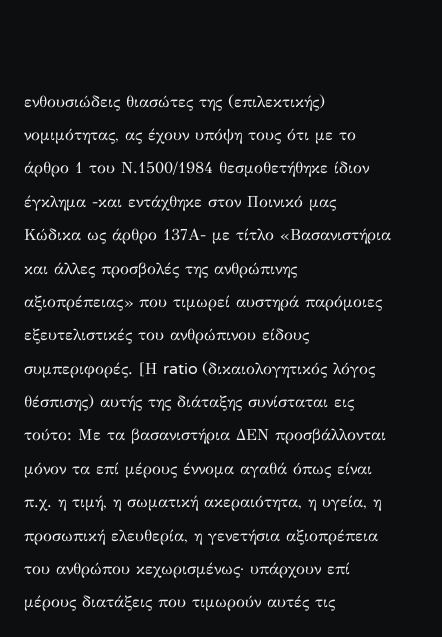ενθουσιώδεις θιασώτες της (επιλεκτικής) νομιμότητας, ας έχουν υπόψη τους ότι με το άρθρο 1 του Ν.1500/1984 θεσμοθετήθηκε ίδιον έγκλημα -και εντάχθηκε στον Ποινικό μας Κώδικα ως άρθρο 137Α- με τίτλο «Βασανιστήρια και άλλες προσβολές της ανθρώπινης αξιοπρέπειας» που τιμωρεί αυστηρά παρόμοιες εξευτελιστικές του ανθρώπινου είδους συμπεριφορές. [Η ratio (δικαιολογητικός λόγος θέσπισης) αυτής της διάταξης συνίσταται εις τούτο: Με τα βασανιστήρια ΔΕΝ προσβάλλονται μόνον τα επί μέρους έννομα αγαθά όπως είναι π.χ. η τιμή, η σωματική ακεραιότητα, η υγεία, η προσωπική ελευθερία, η γενετήσια αξιοπρέπεια του ανθρώπου κεχωρισμένως· υπάρχουν επί μέρους διατάξεις που τιμωρούν αυτές τις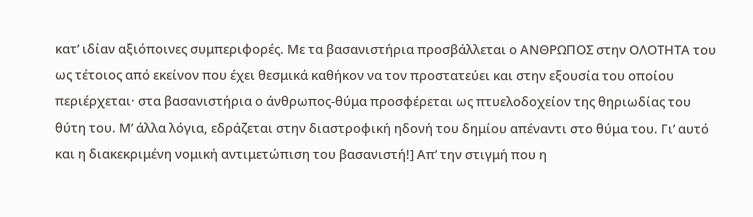κατ’ ιδίαν αξιόποινες συμπεριφορές. Με τα βασανιστήρια προσβάλλεται ο ΑΝΘΡΩΠΟΣ στην ΟΛΟΤΗΤΑ του ως τέτοιος από εκείνον που έχει θεσμικά καθήκον να τον προστατεύει και στην εξουσία του οποίου περιέρχεται· στα βασανιστήρια ο άνθρωπος-θύμα προσφέρεται ως πτυελοδοχείον της θηριωδίας του θύτη του. Μ’ άλλα λόγια, εδράζεται στην διαστροφική ηδονή του δημίου απέναντι στο θύμα του. Γι’ αυτό και η διακεκριμένη νομική αντιμετώπιση του βασανιστή!] Απ’ την στιγμή που η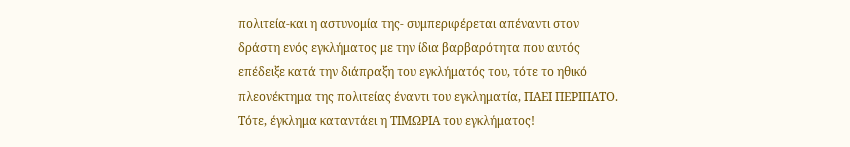πολιτεία-και η αστυνομία της- συμπεριφέρεται απέναντι στον δράστη ενός εγκλήματος με την ίδια βαρβαρότητα που αυτός επέδειξε κατά την διάπραξη του εγκλήματός του, τότε το ηθικό πλεονέκτημα της πολιτείας έναντι του εγκληματία, ΠΑΕΙ ΠΕΡΙΠΑΤΟ. Τότε, έγκλημα καταντάει η ΤΙΜΩΡΙΑ του εγκλήματος!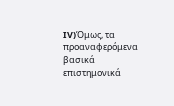IV)Όμως, τα προαναφερόμενα βασικά επιστημονικά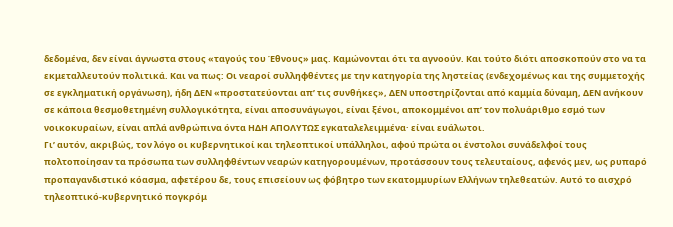δεδομένα, δεν είναι άγνωστα στους «ταγούς του Έθνους» μας. Καμώνονται ότι τα αγνοούν. Και τούτο διότι αποσκοπούν στο να τα εκμεταλλευτούν πολιτικά. Και να πως: Οι νεαροί συλληφθέντες με την κατηγορία της ληστείας (ενδεχομένως και της συμμετοχής σε εγκληματική οργάνωση), ήδη ΔΕΝ «προστατεύονται απ’ τις συνθήκες», ΔΕΝ υποστηρίζονται από καμμία δύναμη, ΔΕΝ ανήκουν σε κάποια θεσμοθετημένη συλλογικότητα, είναι αποσυνάγωγοι, είναι ξένοι, αποκομμένοι απ’ τον πολυάριθμο εσμό των νοικοκυραίων, είναι απλά ανθρώπινα όντα ΗΔΗ ΑΠΟΛΥΤΩΣ εγκαταλελειμμένα· είναι ευάλωτοι.
Γι’ αυτόν, ακριβώς, τον λόγο οι κυβερνητικοί και τηλεοπτικοί υπάλληλοι, αφού πρώτα οι ένστολοι συνάδελφοί τους πολτοποίησαν τα πρόσωπα των συλληφθέντων νεαρών κατηγορουμένων, προτάσσουν τους τελευταίους, αφενός μεν, ως ρυπαρό προπαγανδιστικό κόασμα, αφετέρου δε, τους επισείουν ως φόβητρο των εκατομμυρίων Ελλήνων τηλεθεατών. Αυτό το αισχρό τηλεοπτικό-κυβερνητικό πογκρόμ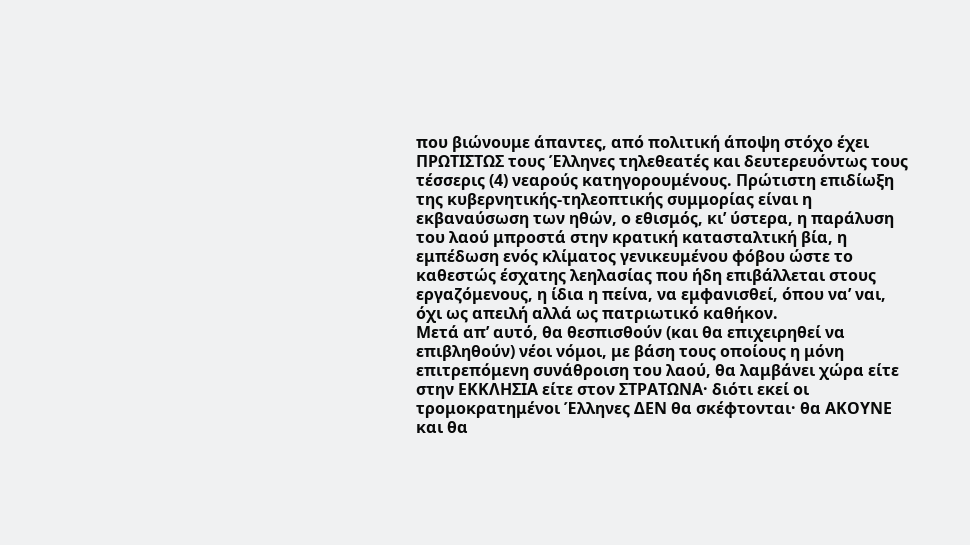που βιώνουμε άπαντες, από πολιτική άποψη στόχο έχει ΠΡΩΤΙΣΤΩΣ τους Έλληνες τηλεθεατές και δευτερευόντως τους τέσσερις (4) νεαρούς κατηγορουμένους. Πρώτιστη επιδίωξη της κυβερνητικής-τηλεοπτικής συμμορίας είναι η εκβαναύσωση των ηθών, ο εθισμός, κι’ ύστερα, η παράλυση του λαού μπροστά στην κρατική κατασταλτική βία, η εμπέδωση ενός κλίματος γενικευμένου φόβου ώστε το καθεστώς έσχατης λεηλασίας που ήδη επιβάλλεται στους εργαζόμενους, η ίδια η πείνα, να εμφανισθεί, όπου να’ ναι, όχι ως απειλή αλλά ως πατριωτικό καθήκον.
Μετά απ’ αυτό, θα θεσπισθούν (και θα επιχειρηθεί να επιβληθούν) νέοι νόμοι, με βάση τους οποίους η μόνη επιτρεπόμενη συνάθροιση του λαού, θα λαμβάνει χώρα είτε στην ΕΚΚΛΗΣΙΑ είτε στον ΣΤΡΑΤΩΝΑ· διότι εκεί οι τρομοκρατημένοι Έλληνες ΔΕΝ θα σκέφτονται· θα ΑΚΟΥΝΕ και θα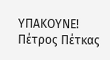ΥΠΑΚΟΥΝΕ!
Πέτρος Πέτκας